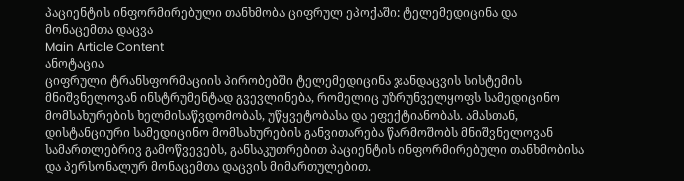პაციენტის ინფორმირებული თანხმობა ციფრულ ეპოქაში: ტელემედიცინა და მონაცემთა დაცვა
Main Article Content
ანოტაცია
ციფრული ტრანსფორმაციის პირობებში ტელემედიცინა ჯანდაცვის სისტემის მნიშვნელოვან ინსტრუმენტად გვევლინება, რომელიც უზრუნველყოფს სამედიცინო მომსახურების ხელმისაწვდომობას, უწყვეტობასა და ეფექტიანობას. ამასთან, დისტანციური სამედიცინო მომსახურების განვითარება წარმოშობს მნიშვნელოვან სამართლებრივ გამოწვევებს, განსაკუთრებით პაციენტის ინფორმირებული თანხმობისა და პერსონალურ მონაცემთა დაცვის მიმართულებით.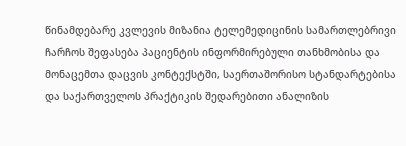წინამდებარე კვლევის მიზანია ტელემედიცინის სამართლებრივი ჩარჩოს შეფასება პაციენტის ინფორმირებული თანხმობისა და მონაცემთა დაცვის კონტექსტში, საერთაშორისო სტანდარტებისა და საქართველოს პრაქტიკის შედარებითი ანალიზის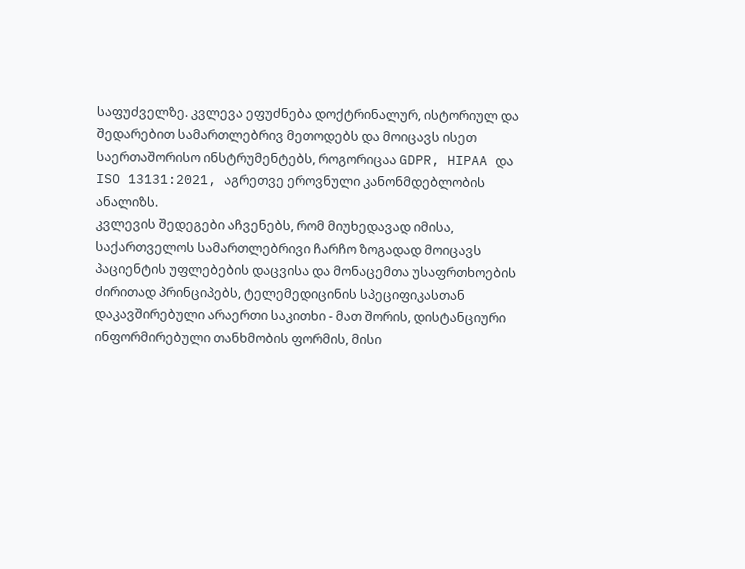საფუძველზე. კვლევა ეფუძნება დოქტრინალურ, ისტორიულ და შედარებით სამართლებრივ მეთოდებს და მოიცავს ისეთ საერთაშორისო ინსტრუმენტებს, როგორიცაა GDPR, HIPAA და ISO 13131:2021, აგრეთვე ეროვნული კანონმდებლობის ანალიზს.
კვლევის შედეგები აჩვენებს, რომ მიუხედავად იმისა, საქართველოს სამართლებრივი ჩარჩო ზოგადად მოიცავს პაციენტის უფლებების დაცვისა და მონაცემთა უსაფრთხოების ძირითად პრინციპებს, ტელემედიცინის სპეციფიკასთან დაკავშირებული არაერთი საკითხი - მათ შორის, დისტანციური ინფორმირებული თანხმობის ფორმის, მისი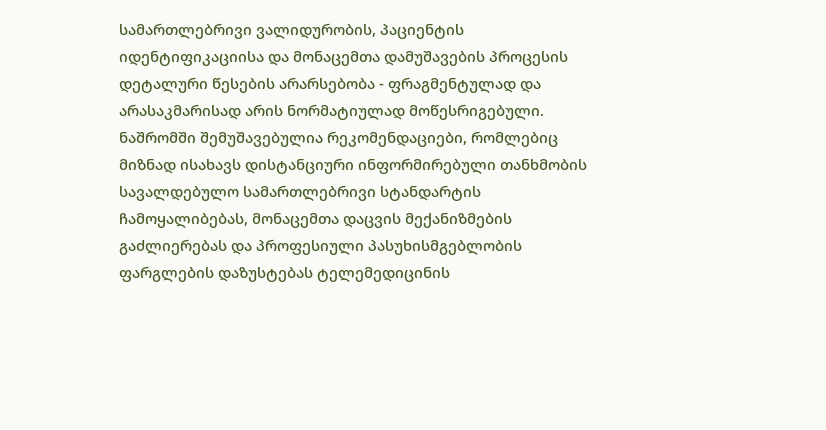სამართლებრივი ვალიდურობის, პაციენტის იდენტიფიკაციისა და მონაცემთა დამუშავების პროცესის დეტალური წესების არარსებობა - ფრაგმენტულად და არასაკმარისად არის ნორმატიულად მოწესრიგებული.
ნაშრომში შემუშავებულია რეკომენდაციები, რომლებიც მიზნად ისახავს დისტანციური ინფორმირებული თანხმობის სავალდებულო სამართლებრივი სტანდარტის ჩამოყალიბებას, მონაცემთა დაცვის მექანიზმების გაძლიერებას და პროფესიული პასუხისმგებლობის ფარგლების დაზუსტებას ტელემედიცინის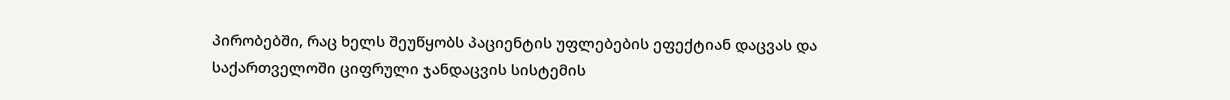პირობებში, რაც ხელს შეუწყობს პაციენტის უფლებების ეფექტიან დაცვას და საქართველოში ციფრული ჯანდაცვის სისტემის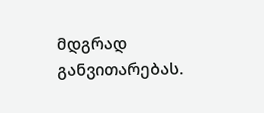მდგრად განვითარებას.